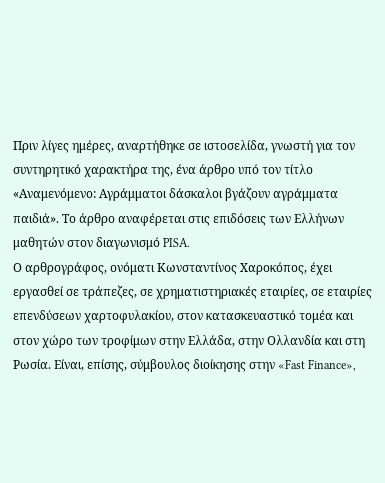Πριν λίγες ημέρες, αναρτήθηκε σε ιστοσελίδα, γνωστή για τον συντηρητικό χαρακτήρα της, ένα άρθρο υπό τον τίτλο «Αναμενόμενο: Αγράμματοι δάσκαλοι βγάζουν αγράμματα παιδιά». Το άρθρο αναφέρεται στις επιδόσεις των Ελλήνων μαθητών στον διαγωνισμό PISA.
Ο αρθρογράφος, ονόματι Κωνσταντίνος Χαροκόπος, έχει εργασθεί σε τράπεζες, σε χρηματιστηριακές εταιρίες, σε εταιρίες επενδύσεων χαρτοφυλακίου, στον κατασκευαστικό τομέα και στον χώρο των τροφίμων στην Ελλάδα, στην Ολλανδία και στη Ρωσία. Είναι, επίσης, σύμβουλος διοίκησης στην «Fast Finance»,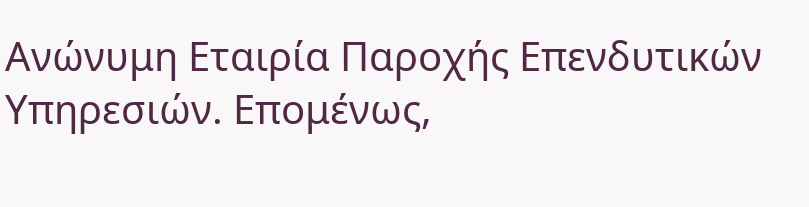Ανώνυμη Εταιρία Παροχής Επενδυτικών Υπηρεσιών. Επομένως,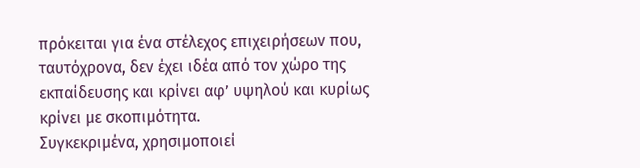πρόκειται για ένα στέλεχος επιχειρήσεων που, ταυτόχρονα, δεν έχει ιδέα από τον χώρο της εκπαίδευσης και κρίνει αφ’ υψηλού και κυρίως κρίνει με σκοπιμότητα.
Συγκεκριμένα, χρησιμοποιεί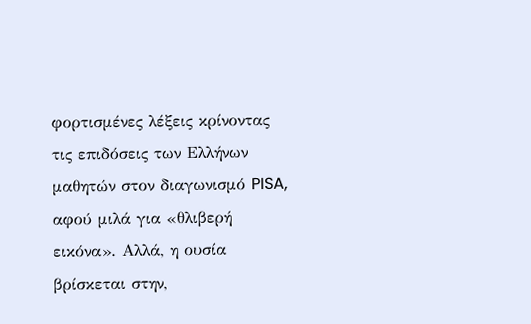φορτισμένες λέξεις κρίνοντας τις επιδόσεις των Ελλήνων μαθητών στον διαγωνισμό PISA, αφού μιλά για «θλιβερή εικόνα». Αλλά, η ουσία βρίσκεται στην,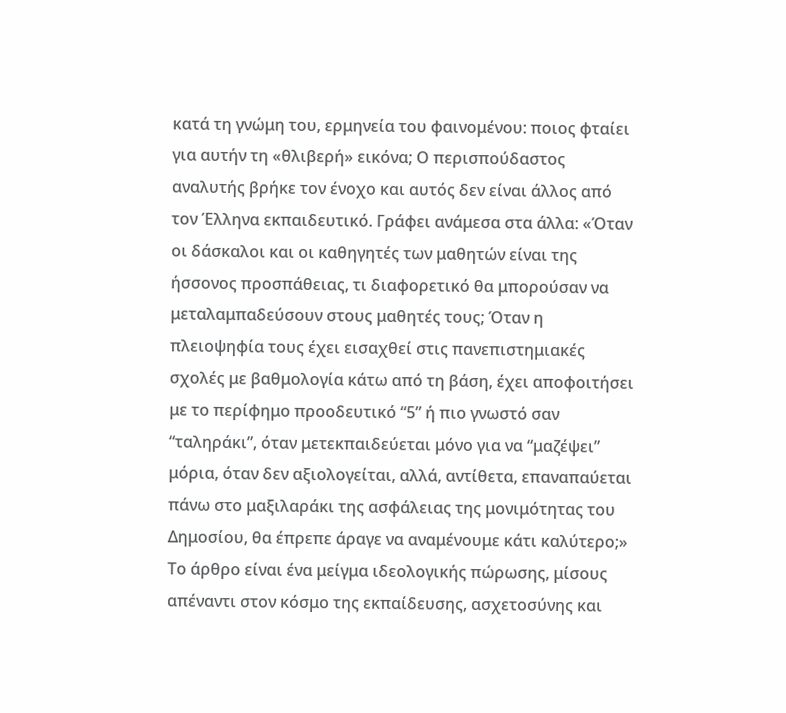κατά τη γνώμη του, ερμηνεία του φαινομένου: ποιος φταίει για αυτήν τη «θλιβερή» εικόνα; Ο περισπούδαστος αναλυτής βρήκε τον ένοχο και αυτός δεν είναι άλλος από τον Έλληνα εκπαιδευτικό. Γράφει ανάμεσα στα άλλα: «Όταν οι δάσκαλοι και οι καθηγητές των μαθητών είναι της ήσσονος προσπάθειας, τι διαφορετικό θα μπορούσαν να μεταλαμπαδεύσουν στους μαθητές τους; Όταν η πλειοψηφία τους έχει εισαχθεί στις πανεπιστημιακές σχολές με βαθμολογία κάτω από τη βάση, έχει αποφοιτήσει με το περίφημο προοδευτικό “5” ή πιο γνωστό σαν “ταληράκι”, όταν μετεκπαιδεύεται μόνο για να “μαζέψει” μόρια, όταν δεν αξιολογείται, αλλά, αντίθετα, επαναπαύεται πάνω στο μαξιλαράκι της ασφάλειας της μονιμότητας του Δημοσίου, θα έπρεπε άραγε να αναμένουμε κάτι καλύτερο;»
Το άρθρο είναι ένα μείγμα ιδεολογικής πώρωσης, μίσους απέναντι στον κόσμο της εκπαίδευσης, ασχετοσύνης και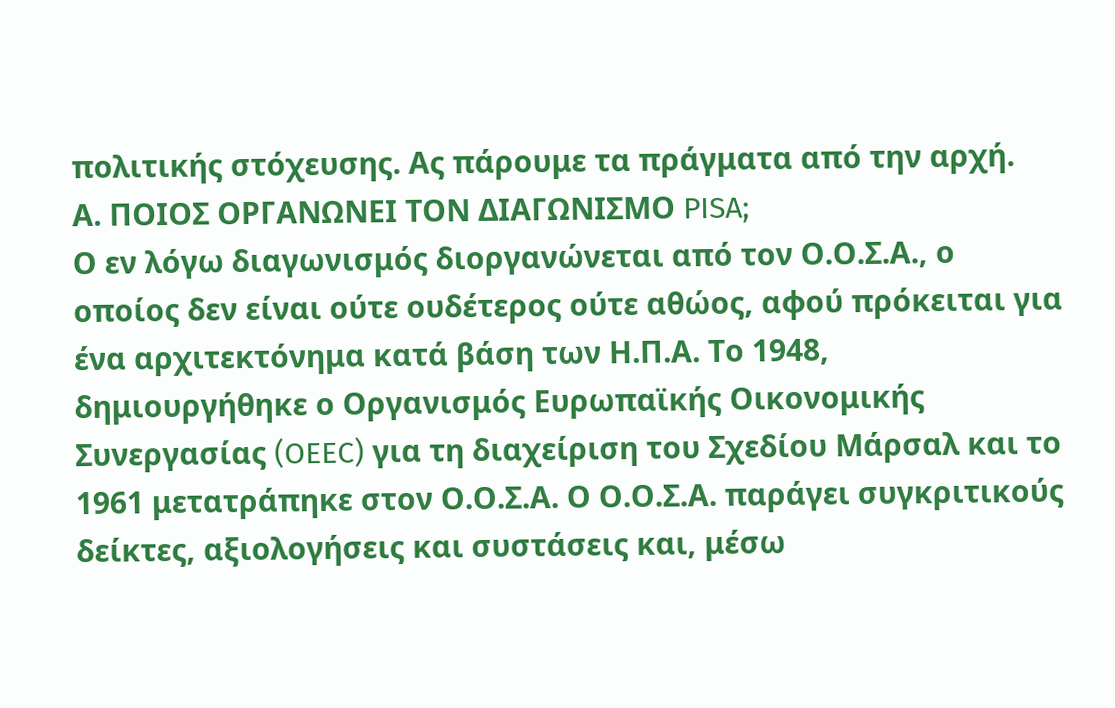πολιτικής στόχευσης. Ας πάρουμε τα πράγματα από την αρχή.
Α. ΠΟΙΟΣ ΟΡΓΑΝΩΝΕΙ ΤΟΝ ΔΙΑΓΩΝΙΣΜΟ PISA;
Ο εν λόγω διαγωνισμός διοργανώνεται από τον Ο.Ο.Σ.Α., ο οποίος δεν είναι ούτε ουδέτερος ούτε αθώος, αφού πρόκειται για ένα αρχιτεκτόνημα κατά βάση των Η.Π.Α. Το 1948, δημιουργήθηκε ο Οργανισμός Ευρωπαϊκής Οικονομικής Συνεργασίας (OEEC) για τη διαχείριση του Σχεδίου Μάρσαλ και το 1961 μετατράπηκε στον Ο.Ο.Σ.Α. Ο Ο.Ο.Σ.Α. παράγει συγκριτικούς δείκτες, αξιολογήσεις και συστάσεις και, μέσω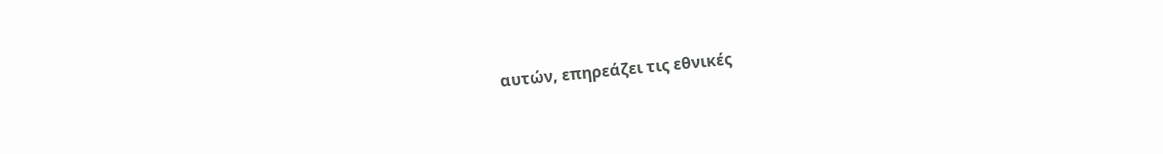αυτών, επηρεάζει τις εθνικές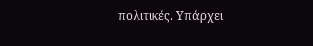πολιτικές. Υπάρχει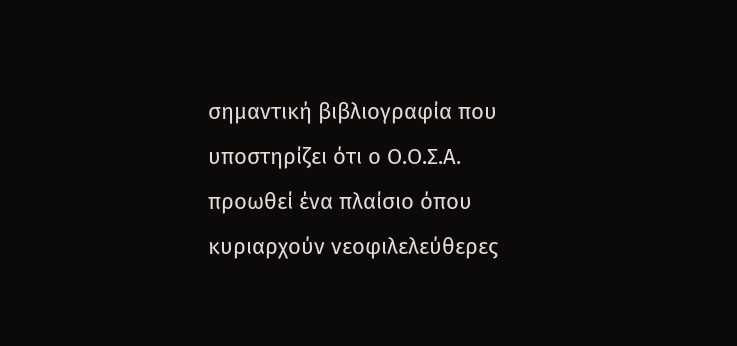σημαντική βιβλιογραφία που υποστηρίζει ότι ο Ο.Ο.Σ.Α. προωθεί ένα πλαίσιο όπου κυριαρχούν νεοφιλελεύθερες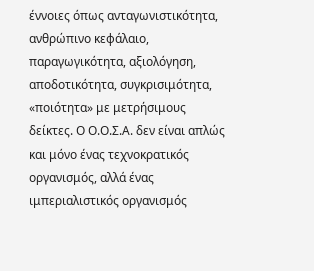έννοιες όπως ανταγωνιστικότητα, ανθρώπινο κεφάλαιο, παραγωγικότητα, αξιολόγηση, αποδοτικότητα, συγκρισιμότητα, «ποιότητα» με μετρήσιμους δείκτες. Ο Ο.Ο.Σ.Α. δεν είναι απλώς και μόνο ένας τεχνοκρατικός οργανισμός, αλλά ένας ιμπεριαλιστικός οργανισμός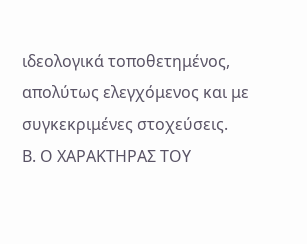ιδεολογικά τοποθετημένος, απολύτως ελεγχόμενος και με συγκεκριμένες στοχεύσεις.
Β. Ο ΧΑΡΑΚΤΗΡΑΣ ΤΟΥ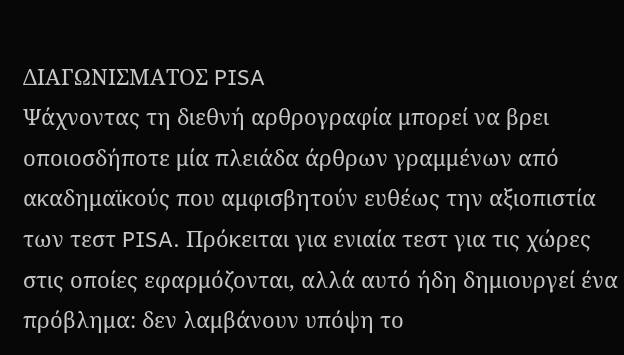ΔΙΑΓΩΝΙΣΜΑΤΟΣ PISA
Ψάχνοντας τη διεθνή αρθρογραφία μπορεί να βρει οποιοσδήποτε μία πλειάδα άρθρων γραμμένων από ακαδημαϊκούς που αμφισβητούν ευθέως την αξιοπιστία των τεστ PISA. Πρόκειται για ενιαία τεστ για τις χώρες στις οποίες εφαρμόζονται, αλλά αυτό ήδη δημιουργεί ένα πρόβλημα: δεν λαμβάνουν υπόψη το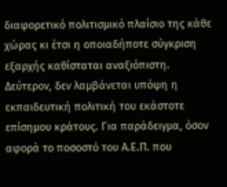διαφορετικό πολιτισμικό πλαίσιο της κάθε χώρας κι έτσι η οποιαδήποτε σύγκριση εξαρχής καθίσταται αναξιόπιστη.
Δεύτερον, δεν λαμβάνεται υπόψη η εκπαιδευτική πολιτική του εκάστοτε επίσημου κράτους. Για παράδειγμα, όσον αφορά το ποσοστό του Α.Ε.Π. που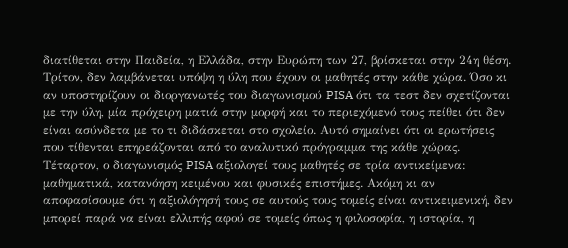διατίθεται στην Παιδεία, η Ελλάδα, στην Ευρώπη των 27, βρίσκεται στην 24η θέση.
Τρίτον, δεν λαμβάνεται υπόψη η ύλη που έχουν οι μαθητές στην κάθε χώρα. Όσο κι αν υποστηρίζουν οι διοργανωτές του διαγωνισμού PISA ότι τα τεστ δεν σχετίζονται με την ύλη, μία πρόχειρη ματιά στην μορφή και το περιεχόμενό τους πείθει ότι δεν είναι ασύνδετα με το τι διδάσκεται στο σχολείο. Αυτό σημαίνει ότι οι ερωτήσεις που τίθενται επηρεάζονται από το αναλυτικό πρόγραμμα της κάθε χώρας.
Τέταρτον, ο διαγωνισμός PISA αξιολογεί τους μαθητές σε τρία αντικείμενα: μαθηματικά, κατανόηση κειμένου και φυσικές επιστήμες. Ακόμη κι αν αποφασίσουμε ότι η αξιολόγησή τους σε αυτούς τους τομείς είναι αντικειμενική, δεν μπορεί παρά να είναι ελλιπής αφού σε τομείς όπως η φιλοσοφία, η ιστορία, η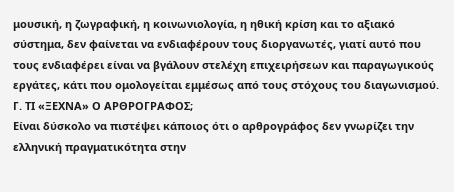μουσική, η ζωγραφική, η κοινωνιολογία, η ηθική κρίση και το αξιακό σύστημα, δεν φαίνεται να ενδιαφέρουν τους διοργανωτές, γιατί αυτό που τους ενδιαφέρει είναι να βγάλουν στελέχη επιχειρήσεων και παραγωγικούς εργάτες, κάτι που ομολογείται εμμέσως από τους στόχους του διαγωνισμού.
Γ. ΤΙ «ΞΕΧΝΑ» Ο ΑΡΘΡΟΓΡΑΦΟΣ;
Είναι δύσκολο να πιστέψει κάποιος ότι ο αρθρογράφος δεν γνωρίζει την ελληνική πραγματικότητα στην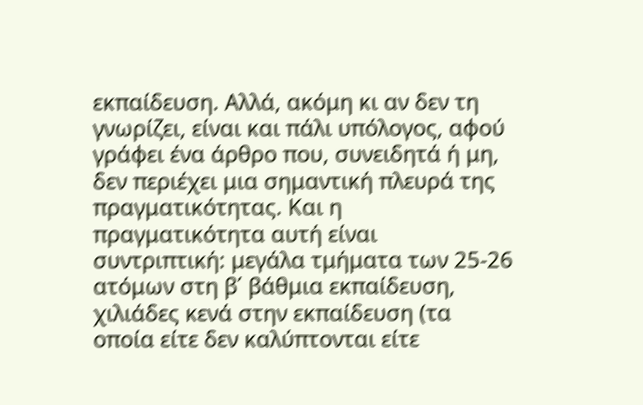εκπαίδευση. Αλλά, ακόμη κι αν δεν τη γνωρίζει, είναι και πάλι υπόλογος, αφού γράφει ένα άρθρο που, συνειδητά ή μη, δεν περιέχει μια σημαντική πλευρά της πραγματικότητας. Και η πραγματικότητα αυτή είναι συντριπτική: μεγάλα τμήματα των 25-26 ατόμων στη β΄ βάθμια εκπαίδευση, χιλιάδες κενά στην εκπαίδευση (τα οποία είτε δεν καλύπτονται είτε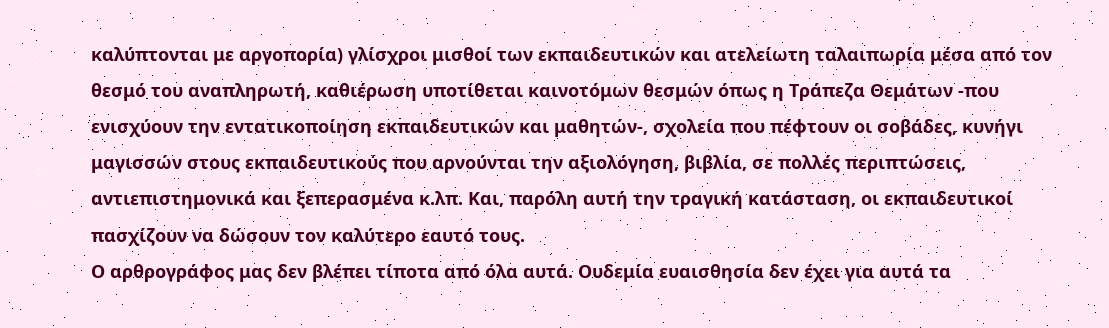καλύπτονται με αργοπορία) γλίσχροι μισθοί των εκπαιδευτικών και ατελείωτη ταλαιπωρία μέσα από τον θεσμό του αναπληρωτή, καθιέρωση υποτίθεται καινοτόμων θεσμών όπως η Τράπεζα Θεμάτων -που ενισχύουν την εντατικοποίηση εκπαιδευτικών και μαθητών-, σχολεία που πέφτουν οι σοβάδες, κυνήγι μαγισσών στους εκπαιδευτικούς που αρνούνται την αξιολόγηση, βιβλία, σε πολλές περιπτώσεις, αντιεπιστημονικά και ξεπερασμένα κ.λπ. Και, παρόλη αυτή την τραγική κατάσταση, οι εκπαιδευτικοί πασχίζουν να δώσουν τον καλύτερο εαυτό τους.
Ο αρθρογράφος μας δεν βλέπει τίποτα από όλα αυτά. Ουδεμία ευαισθησία δεν έχει για αυτά τα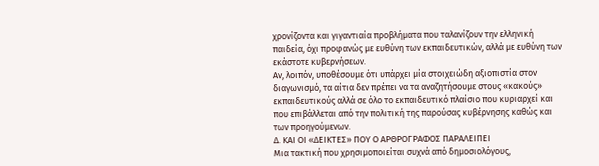χρονίζοντα και γιγαντιαία προβλήματα που ταλανίζουν την ελληνική παιδεία, όχι προφανώς με ευθύνη των εκπαιδευτικών, αλλά με ευθύνη των εκάστοτε κυβερνήσεων.
Αν, λοιπόν, υποθέσουμε ότι υπάρχει μία στοιχειώδη αξιοπιστία στον διαγωνισμό, τα αίτια δεν πρέπει να τα αναζητήσουμε στους «κακούς» εκπαιδευτικούς αλλά σε όλο το εκπαιδευτικό πλαίσιο που κυριαρχεί και που επιβάλλεται από την πολιτική της παρούσας κυβέρνησης καθώς και των προηγούμενων.
Δ. ΚΑΙ ΟΙ «ΔΕΙΚΤΕΣ» ΠΟΥ Ο ΑΡΘΡΟΓΡΑΦΟΣ ΠΑΡΑΛΕΙΠΕΙ
Μια τακτική που χρησιμοποιείται συχνά από δημοσιολόγους,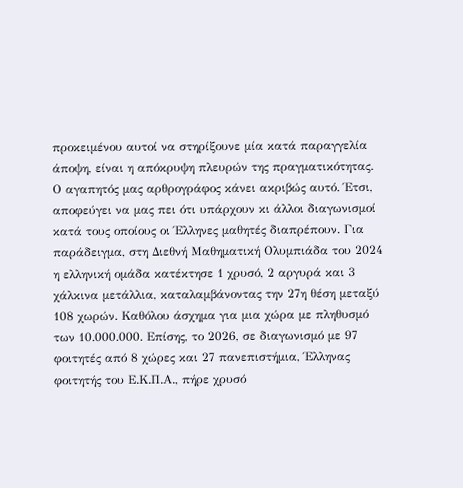προκειμένου αυτοί να στηρίξουνε μία κατά παραγγελία άποψη, είναι η απόκρυψη πλευρών της πραγματικότητας. Ο αγαπητός μας αρθρογράφος κάνει ακριβώς αυτό. Έτσι, αποφεύγει να μας πει ότι υπάρχουν κι άλλοι διαγωνισμοί κατά τους οποίους οι Έλληνες μαθητές διαπρέπουν. Για παράδειγμα, στη Διεθνή Μαθηματική Ολυμπιάδα του 2024 η ελληνική ομάδα κατέκτησε 1 χρυσό, 2 αργυρά και 3 χάλκινα μετάλλια, καταλαμβάνοντας την 27η θέση μεταξύ 108 χωρών. Καθόλου άσχημα για μια χώρα με πληθυσμό των 10.000.000. Επίσης, το 2026, σε διαγωνισμό με 97 φοιτητές από 8 χώρες και 27 πανεπιστήμια, Έλληνας φοιτητής του Ε.Κ.Π.Α., πήρε χρυσό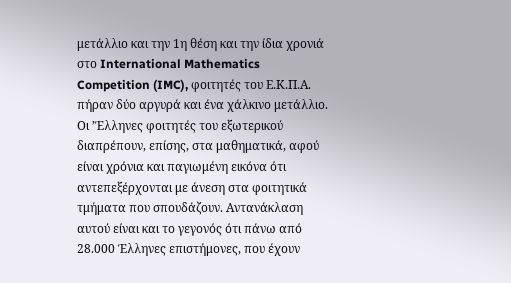μετάλλιο και την 1η θέση και την ίδια χρονιά στο International Mathematics Competition (IMC), φοιτητές του Ε.Κ.Π.Α. πήραν δύο αργυρά και ένα χάλκινο μετάλλιο.
Οι ’Έλληνες φοιτητές του εξωτερικού διαπρέπουν, επίσης, στα μαθηματικά, αφού είναι χρόνια και παγιωμένη εικόνα ότι αντεπεξέρχονται με άνεση στα φοιτητικά τμήματα που σπουδάζουν. Αντανάκλαση αυτού είναι και το γεγονός ότι πάνω από 28.000 Έλληνες επιστήμονες, που έχουν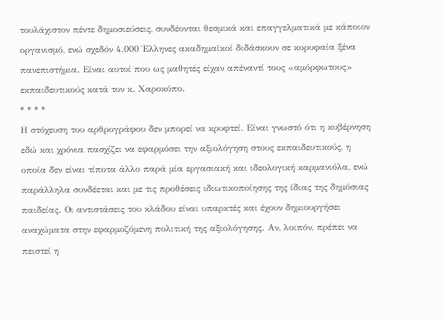τουλάχιστον πέντε δημοσιεύσεις, συνδέονται θεσμικά και επαγγελματικά με κάποιον οργανισμό, ενώ σχεδόν 4.000 Έλληνες ακαδημαϊκοί διδάσκουν σε κορυφαία ξένα πανεπιστήμια. Είναι αυτοί που ως μαθητές είχαν απέναντί τους «αμόρφωτους» εκπαιδευτικούς κατά τον κ. Χαροκόπο.
* * * *
Η στόχευση του αρθρογράφου δεν μπορεί να κρυφτεί. Είναι γνωστό ότι η κυβέρνηση εδώ και χρόνια πασχίζει να εφαρμόσει την αξιολόγηση στους εκπαιδευτικούς, η οποία δεν είναι τίποτα άλλο παρά μία εργασιακή και ιδεολογική καρμανιόλα, ενώ παράλληλα συνδέεται και με τις προθέσεις ιδιωτικοποίησης της ίδιας της δημόσιας παιδείας. Οι αντιστάσεις του κλάδου είναι υπαρκτές και έχουν δημιουργήσει αναχώματα στην εφαρμοζόμενη πολιτική της αξιολόγησης. Αν, λοιπόν, πρέπει να πειστεί η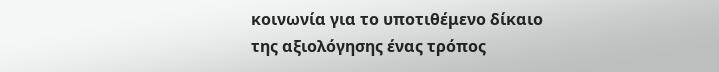κοινωνία για το υποτιθέμενο δίκαιο της αξιολόγησης ένας τρόπος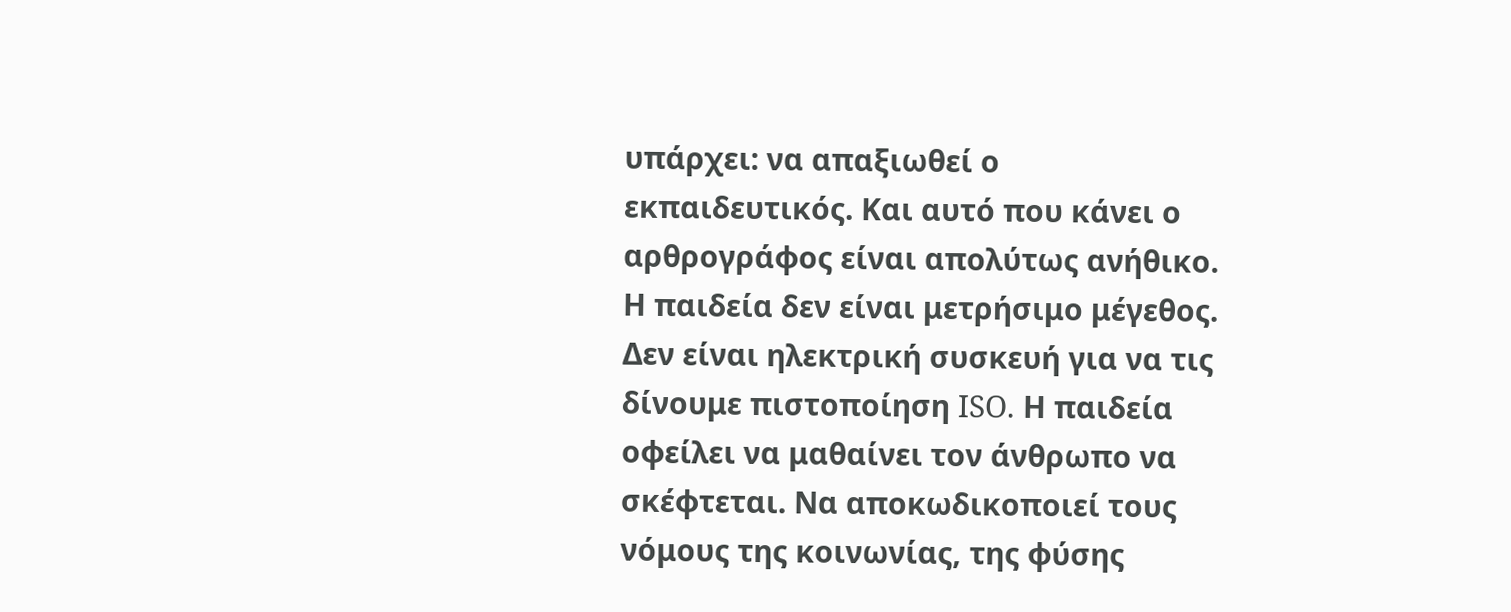υπάρχει: να απαξιωθεί ο εκπαιδευτικός. Και αυτό που κάνει ο αρθρογράφος είναι απολύτως ανήθικο.
Η παιδεία δεν είναι μετρήσιμο μέγεθος. Δεν είναι ηλεκτρική συσκευή για να τις δίνουμε πιστοποίηση ISO. Η παιδεία οφείλει να μαθαίνει τον άνθρωπο να σκέφτεται. Να αποκωδικοποιεί τους νόμους της κοινωνίας, της φύσης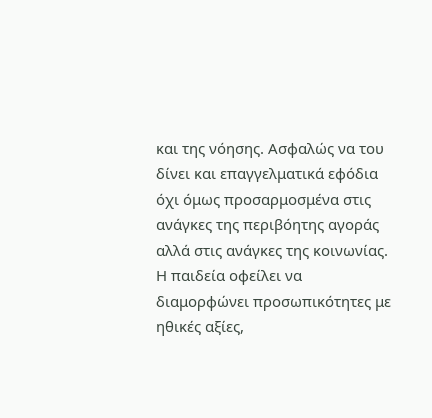και της νόησης. Ασφαλώς να του δίνει και επαγγελματικά εφόδια όχι όμως προσαρμοσμένα στις ανάγκες της περιβόητης αγοράς αλλά στις ανάγκες της κοινωνίας. Η παιδεία οφείλει να διαμορφώνει προσωπικότητες με ηθικές αξίες,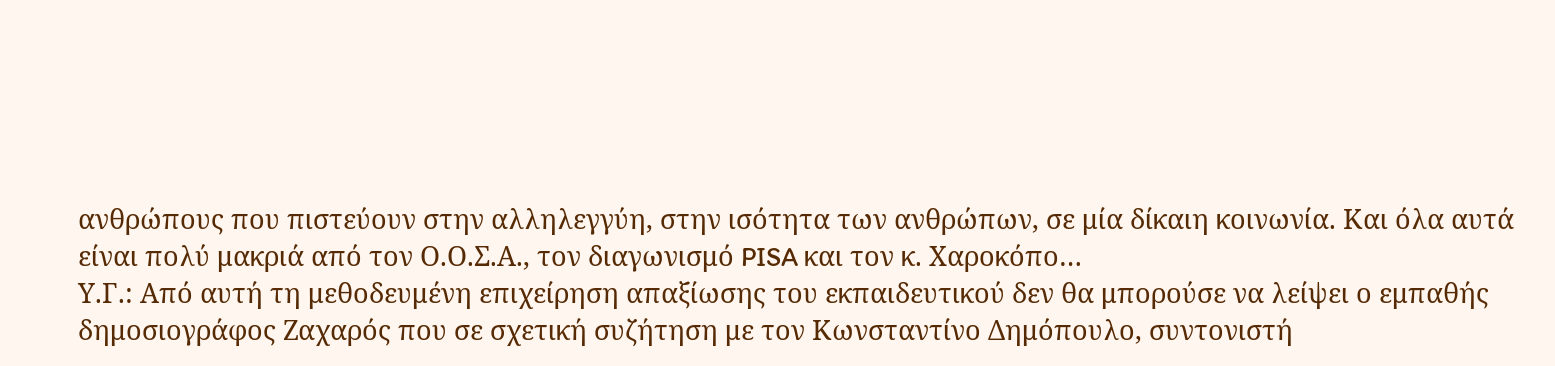ανθρώπους που πιστεύουν στην αλληλεγγύη, στην ισότητα των ανθρώπων, σε μία δίκαιη κοινωνία. Και όλα αυτά είναι πολύ μακριά από τον Ο.Ο.Σ.Α., τον διαγωνισμό PISA και τον κ. Χαροκόπο…
Υ.Γ.: Από αυτή τη μεθοδευμένη επιχείρηση απαξίωσης του εκπαιδευτικού δεν θα μπορούσε να λείψει ο εμπαθής δημοσιογράφος Ζαχαρός που σε σχετική συζήτηση με τον Κωνσταντίνο Δημόπουλο, συντονιστή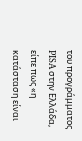του προγράμματος PISA στην Ελλάδα, είπε πως «η κατάσταση είναι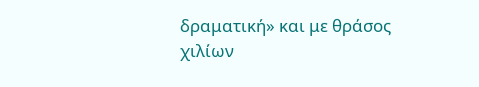δραματική» και με θράσος χιλίων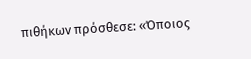πιθήκων πρόσθεσε: «Όποιος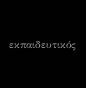εκπαιδευτικός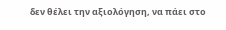δεν θέλει την αξιολόγηση, να πάει στο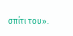σπίτι του».